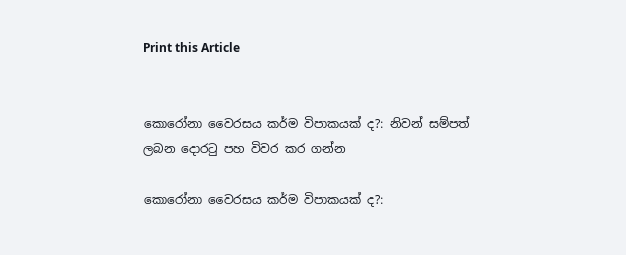Print this Article


කොරෝනා වෛරසය කර්ම විපාකයක් ද?: නිවන් සම්පත් ලබන දොරටු පහ විවර කර ගන්න

කොරෝනා වෛරසය කර්ම විපාකයක් ද?: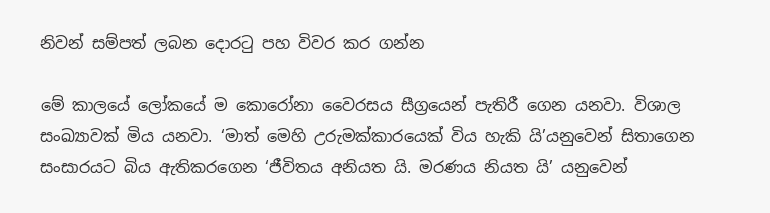නිවන් සම්පත් ලබන දොරටු පහ විවර කර ගන්න

මේ කාලයේ ලෝකයේ ම කොරෝනා වෛරසය සීග්‍රයෙන් පැතිරී ගෙන යනවා. විශාල සංඛ්‍යාවක් මිය යනවා. ‘මාත් මෙහි උරුමක්කාරයෙක් විය හැකි යි’යනුවෙන් සිතාගෙන සංසාරයට බිය ඇතිකරගෙන ‘ජීවිතය අනියත යි. මරණය නියත යි’ යනුවෙන්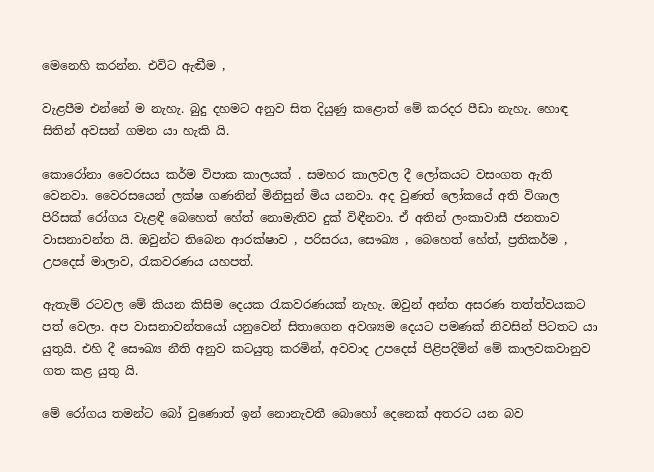මෙනෙහි කරන්න. එවිට ඇඬීම ,

වැළපීම එන්නේ ම නැහැ. බුදු දහමට අනුව සිත දියුණු කළොත් මේ කරදර පීඩා නැහැ. හොඳ සිතින් අවසන් ගමන යා හැකි යි.

කොරෝනා වෛරසය කර්ම විපාක කාලයක් . සමහර කාලවල දී ලෝකයට වසංගත ඇති වෙනවා. වෛරසයෙන් ලක්ෂ ගණනින් මිනිසුන් මිය යනවා. අද වුණත් ලෝකයේ අති විශාල පිරිසක් රෝගය වැළඳී බෙහෙත් හේත් නොමැතිව දුක් විඳීනවා. ඒ අතින් ලංකාවාසී ජනතාව වාසනාවන්ත යි. ඔවුන්ට තිබෙන ආරක්ෂාව , පරිසරය, සෞඛ්‍ය , බෙහෙත් හේත්, ප්‍රතිකර්ම , උපදෙස් මාලාව, රැකවරණය යහපත්.

ඇතැම් රටවල මේ කියන කිසිම දෙයක රැකවරණයක් නැහැ. ඔවුන් අන්ත අසරණ තත්ත්වයකට පත් වෙලා. අප වාසනාවන්තයෝ යනුවෙන් සිතාගෙන අවශ්‍යම දෙයට පමණක් නිවසින් පිටතට යා යුතුයි. එහි දී සෞඛ්‍ය නීති අනුව කටයුතු කරමින්, අවවාද උපදෙස් පිළිපදිමින් මේ කාලවකවානුව ගත කළ යුතු යි.

මේ රෝගය තමන්ට බෝ වුණොත් ඉන් නොනැවතී බොහෝ දෙනෙක් අතරට යන බව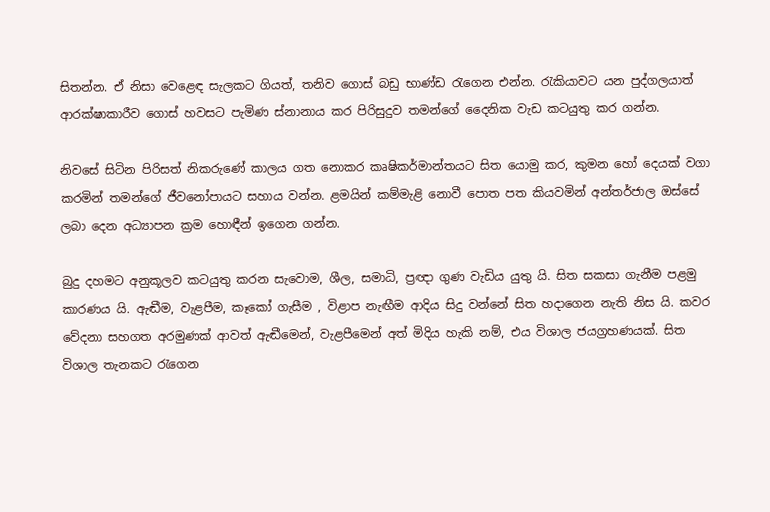සිතන්න. ඒ නිසා වෙළෙඳ සැලකට ගියත්, තනිව ගොස් බඩු භාණ්ඩ රැගෙන එන්න. රැකියාවට යන පුද්ගලයාත් ආරක්ෂාකාරීව ගොස් හවසට පැමිණ ස්නානාය කර පිරිසුදුව තමන්ගේ දෛනික වැඩ කටයුතු කර ගන්න.

නිවසේ සිටින පිරිසත් නිකරුණේ කාලය ගත නොකර කෘෂිකර්මාන්තයට සිත යොමු කර, කුමන හෝ දෙයක් වගා කරමින් තමන්ගේ ජීවනෝපායට සහාය වන්න. ළමයින් කම්මැළි නොවී පොත පත කියවමින් අන්තර්ජාල ඔස්සේ ලබා දෙන අධ්‍යාපන ක්‍රම හොඳීන් ඉගෙන ගන්න.

බුදු දහමට අනුකූලව කටයුතු කරන සැවොම, ශීල, සමාධි, ප්‍රඥා ගුණ වැඩිය යුතු යි. සිත සකසා ගැනීම පළමු කාරණය යි. ඇඬීම, වැළපීම, කෑකෝ ගැසීම , විළාප නැඟීම ආදිය සිදු වන්නේ සිත හදාගෙන නැති නිස යි. කවර වේදනා සහගත අරමුණක් ආවත් ඇඬීමෙන්, වැළපීමෙන් අත් මිදිය හැකි නම්, එය විශාල ජයග්‍රහණයක්. සිත විශාල තැනකට රැගෙන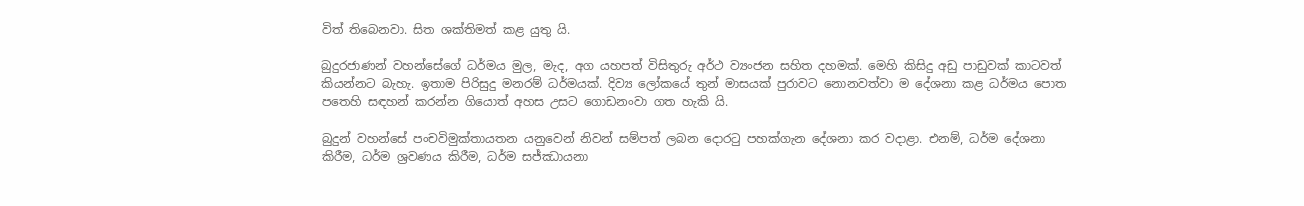විත් තිබෙනවා. සිත ශක්තිමත් කළ යුතු යි.

බුදුරජාණන් වහන්සේගේ ධර්මය මුල, මැද, අග යහපත් විසිතුරු අර්ථ ව්‍යංජන සහිත දහමක්. මෙහි කිසිදු අඩු පාඩුවක් කාටවත් කියන්නට බැහැ. ඉතාම පිරිසුදු මනරම් ධර්මයක්. දිව්‍ය ලෝකයේ තුන් මාසයක් පුරාවට නොනවත්වා ම දේශනා කළ ධර්මය පොත පතෙහි සඳහන් කරන්න ගියොත් අහස උසට ගොඩනංවා ගත හැකි යි.

බුදුන් වහන්සේ පංචවිමුක්තායතන යනුවෙන් නිවන් සම්පත් ලබන දොරටු පහක්ගැන දේශනා කර වදාළා. එනම්, ධර්ම දේශනා කිරීම, ධර්ම ශ්‍රවණය කිරීම, ධර්ම සජ්ඣායනා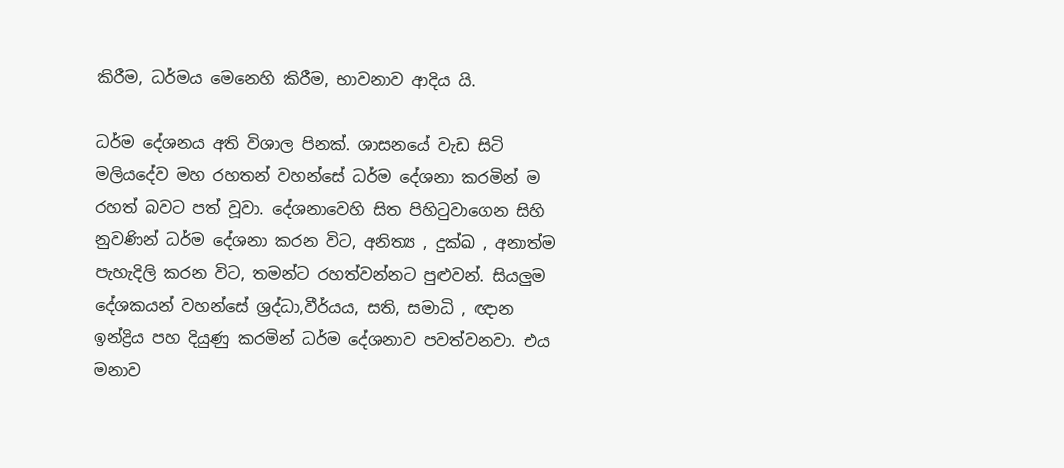කිරීම, ධර්මය මෙනෙහි කිරීම, භාවනාව ආදිය යි.

ධර්ම දේශනය අති විශාල පිනක්. ශාසනයේ වැඩ සිටි මලියදේව මහ රහතන් වහන්සේ ධර්ම දේශනා කරමින් ම රහත් බවට පත් වූවා. දේශනාවෙහි සිත පිහිටුවාගෙන සිහි නුවණින් ධර්ම දේශනා කරන විට, අනිත්‍ය , දුක්ඛ , අනාත්ම පැහැදිලි කරන විට, තමන්ට රහත්වන්නට පුළුවන්. සියලුම දේශකයන් වහන්සේ ශ්‍රද්ධා,වීර්යය, සති, සමාධි , ඥාන ඉන්ද්‍රිය පහ දියුණු කරමින් ධර්ම දේශනාව පවත්වනවා. එය මනාව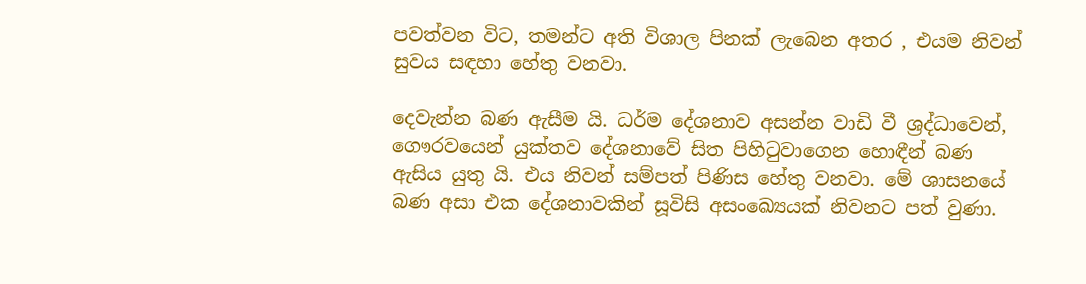පවත්වන විට, තමන්ට අති විශාල පිනක් ලැබෙන අතර , එයම නිවන් සුවය සඳහා හේතු වනවා.

දෙවැන්න බණ ඇසීම යි. ධර්ම දේශනාව අසන්න වාඩි වී ශ්‍රද්ධාවෙන්, ගෞරවයෙන් යුක්තව දේශනාවේ සිත පිහිටුවාගෙන හොඳීන් බණ ඇසිය යුතු යි. එය නිවන් සම්පත් පිණිස හේතු වනවා. මේ ශාසනයේ බණ අසා එක දේශනාවකින් සූවිසි අසංඛ්‍යෙයක් නිවනට පත් වුණා.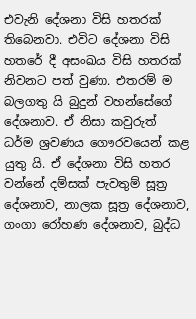එවැනි දේශනා විසි හතරක් තිබෙනවා. එවිට දේශනා විසි හතරේ දී අසංඛය විසි හතරක් නිවනට පත් වුණා. එතරම් ම බලගතු යි බුදුන් වහන්සේගේ දේශනාව. ඒ නිසා කවුරුත් ධර්ම ශ්‍රවණය ගෞරවයෙන් කළ යුතු යි. ඒ දේශනා විසි හතර වන්නේ දම්සක් පැවතුම් සූත්‍ර දේශනාව, නාලක සූත්‍ර දේශනාව, ගංගා රෝහණ දේශනාව, බුද්ධ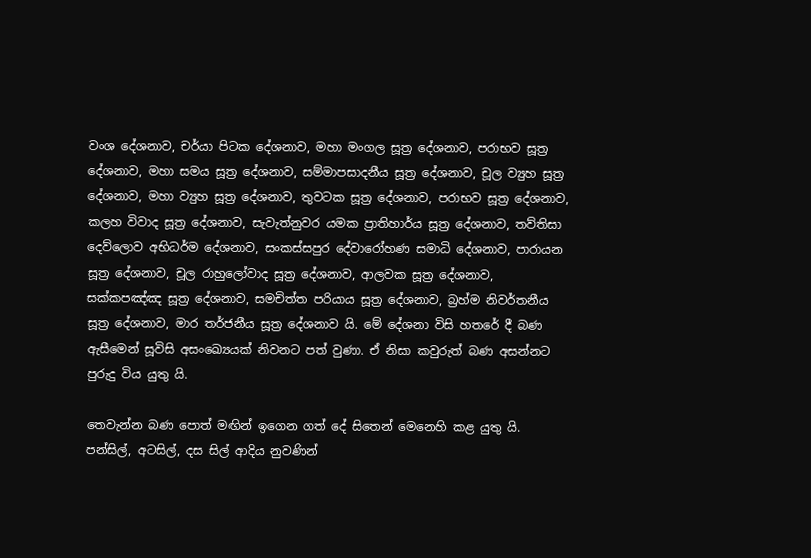වංශ දේශනාව, චර්යා පිටක දේශනාව, මහා මංගල සූත්‍ර දේශනාව, පරාභව සූත්‍ර දේශනාව, මහා සමය සූත්‍ර දේශනාව, සම්මාපසාදනීය සූත්‍ර දේශනාව, චූල ව්‍යුහ සූත්‍ර දේශනාව, මහා ව්‍යුහ සූත්‍ර දේශනාව, තුවටක සූත්‍ර දේශනාව, පරාභව සූත්‍ර දේශනාව, කලහ විවාද සූත්‍ර දේශනාව, සැවැත්නුවර යමක ප්‍රාතිහාර්ය සූත්‍ර දේශනාව, තව්තිසා දෙව්ලොව අභිධර්ම දේශනාව, සංකස්සපුර දේවාරෝහණ සමාධි දේශනාව, පාරායන සූත්‍ර දේශනාව, චූල රාහුලෝවාද සූත්‍ර දේශනාව, ආලවක සූත්‍ර දේශනාව, සක්කපඤ්ඤ සූත්‍ර දේශනාව, සමචිත්ත පරියාය සූත්‍ර දේශනාව, බ්‍රහ්ම නිවර්තනීය සූත්‍ර දේශනාව, මාර තර්ජනීය සූත්‍ර දේශනාව යි. මේ දේශනා විසි හතරේ දී බණ ඇසීමෙන් සූවිසි අසංඛ්‍යෙයක් නිවනට පත් වුණා. ඒ නිසා කවුරුත් බණ අසන්නට පුරුදු විය යුතු යි.

තෙවැන්න බණ පොත් මඟින් ඉගෙන ගත් දේ සිතෙන් මෙනෙහි කළ යුතු යි. පන්සිල්, අටසිල්, දස සිල් ආදිය නුවණින්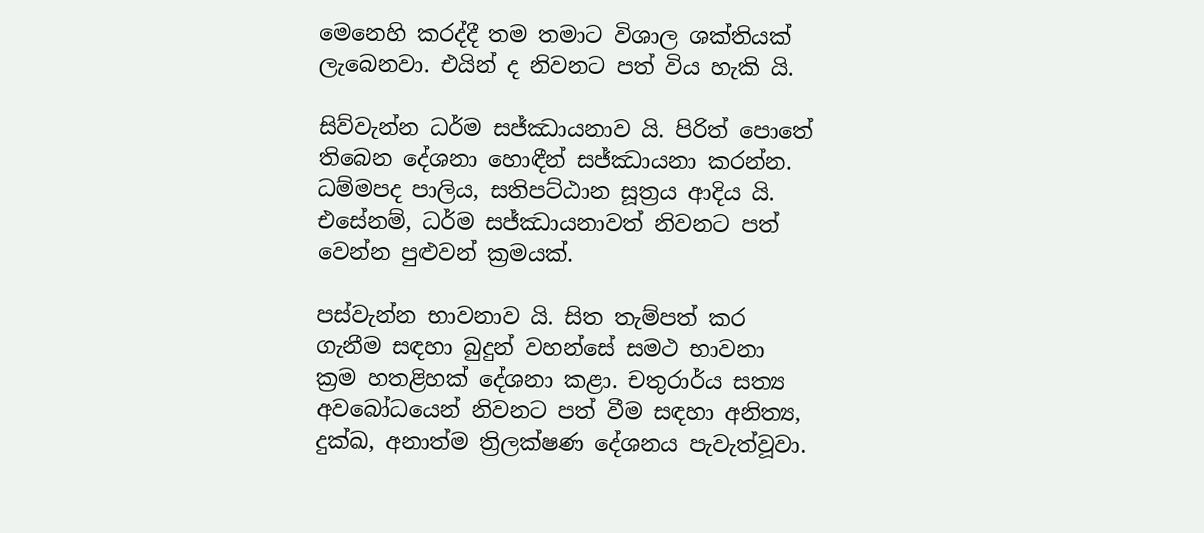මෙනෙහි කරද්දී තම තමාට විශාල ශක්තියක් ලැබෙනවා. එයින් ද නිවනට පත් විය හැකි යි.

සිව්වැන්න ධර්ම සජ්ඣායනාව යි. පිරිත් පොතේ තිබෙන දේශනා හොඳීන් සජ්ඣායනා කරන්න. ධම්මපද පාලිය, සතිපට්ඨාන සූත්‍රය ආදිය යි. එසේනම්, ධර්ම සජ්ඣායනාවත් නිවනට පත් වෙන්න පුළුවන් ක්‍රමයක්.

පස්වැන්න භාවනාව යි. සිත තැම්පත් කර ගැනීම සඳහා බුදුන් වහන්සේ සමථ භාවනා ක්‍රම හතළිහක් දේශනා කළා. චතුරාර්ය සත්‍ය අවබෝධයෙන් නිවනට පත් වීම සඳහා අනිත්‍ය, දුක්ඛ, අනාත්ම ත්‍රිලක්ෂණ දේශනය පැවැත්වූවා.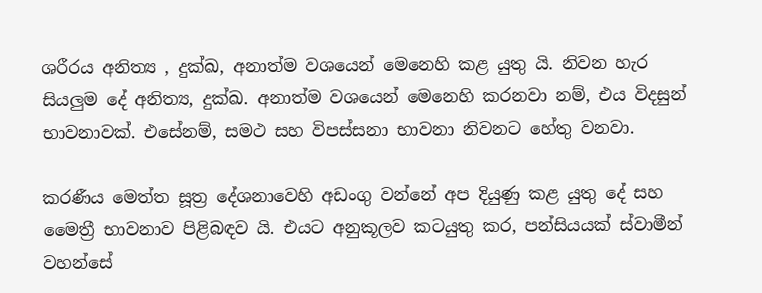ශරීරය අනිත්‍ය , දුක්ඛ, අනාත්ම වශයෙන් මෙනෙහි කළ යුතු යි. නිවන හැර සියලුම දේ අනිත්‍ය, දුක්ඛ. අනාත්ම වශයෙන් මෙනෙහි කරනවා නම්, එය විදසුන් භාවනාවක්. එසේනම්, සමථ සහ විපස්සනා භාවනා නිවනට හේතු වනවා.

කරණීය මෙත්ත සූත්‍ර දේශනාවෙහි අඩංගු වන්නේ අප දියුණු කළ යුතු දේ සහ මෛත්‍රී භාවනාව පිළිබඳව යි. එයට අනුකූලව කටයුතු කර, පන්සියයක් ස්වාමීන් වහන්සේ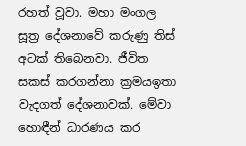රහත් වූවා. මහා මංගල සූත්‍ර දේශනාවේ කරුණු තිස් අටක් තිබෙනවා. ජීවිත සකස් කරගන්නා ක්‍රමයඉතා වැදගත් දේශනාවක්. මේවා හොඳීන් ධාරණය කර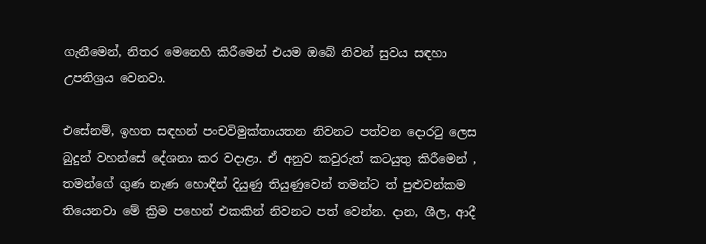ගැනීමෙන්, නිතර මෙනෙහි කිරීමෙන් එයම ඔබේ නිවන් සුවය සඳහා උපනිශ්‍රය වෙනවා.

එසේනම්, ඉහත සඳහන් පංචවිමුක්තායතන නිවනට පත්වන දොරටු ලෙස බුදුන් වහන්සේ දේශනා කර වදාළා. ඒ අනුව කවුරුත් කටයුතු කිරීමෙන් , තමන්ගේ ගුණ නැණ හොඳීන් දියුණු තියුණුවෙන් තමන්ට ත් පුළුවන්කම තියෙනවා මේ ක්‍රිම පහෙන් එකකින් නිවනට පත් වෙන්න. දාන, ශීල, ආදී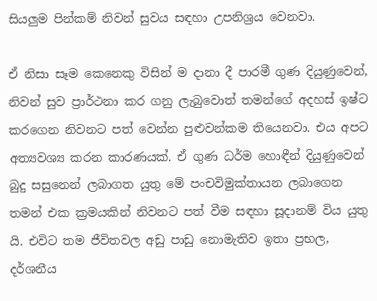සියලුම පින්කම් නිවන් සුවය සඳහා උපනිශ්‍රය වෙනවා.

ඒ නිසා සෑම කෙනෙකු විසින් ම දානා දී පාරමී ගුණ දියුණුවෙන්, නිවන් සුව ප්‍රාර්ථනා කර ගනු ලැබුවොත් තමන්ගේ අදහස් ඉෂ්ට කරගෙන නිවනට පත් වෙන්න පුළුවන්කම තියෙනවා. එය අපට අත්‍යවශ්‍ය කරන කාරණයක්. ඒ ගුණ ධර්ම හොඳීන් දියුණුවෙන් බුදු සසුනෙන් ලබාගත යුතු මේ පංචවිමුක්තායන ලබාගෙන තමන් එක ක්‍රමයකින් නිවනට පත් වීම සඳහා සූදානම් විය යුතු යි. එවිට තම ජීවිතවල අඩු පාඩු නොමැතිව ඉතා ප්‍රභල, දර්ශනීය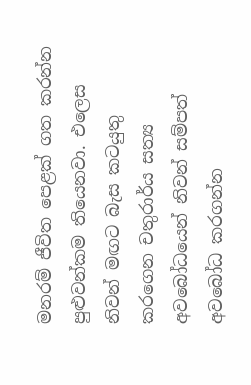මනරම් ජීවිත පෙළක් ගත කරන්න පුළුවන්කම තියෙනවා. එලෙස නිවන් මඟට බැස කටයුතු කරගෙන චතුරාර්ය සත්‍ය අවබෝධයෙන් නිවන් සම්පත් අවබෝධ කරගන්න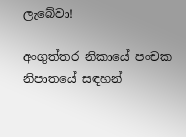ලැබේවා!

අංගුත්තර නිකායේ පංචක නිපාතයේ සඳහන්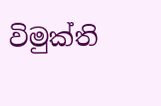විමුක්ති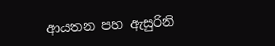ආයතන පහ ඇසුරිනි